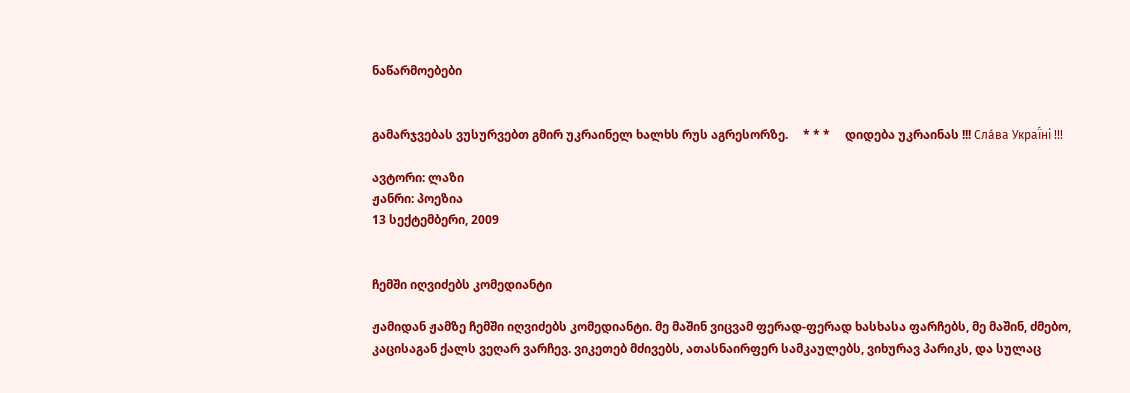ნაწარმოებები


გამარჯვებას ვუსურვებთ გმირ უკრაინელ ხალხს რუს აგრესორზე.     * * *     დიდება უკრაინას !!! Сла́ва Украї́ні !!!

ავტორი: ლაზი
ჟანრი: პოეზია
13 სექტემბერი, 2009


ჩემში იღვიძებს კომედიანტი

ჟამიდან ჟამზე ჩემში იღვიძებს კომედიანტი. მე მაშინ ვიცვამ ფერად-ფერად ხასხასა ფარჩებს, მე მაშინ, ძმებო, კაცისაგან ქალს ვეღარ ვარჩევ. ვიკეთებ მძივებს, ათასნაირფერ სამკაულებს, ვიხურავ პარიკს, და სულაც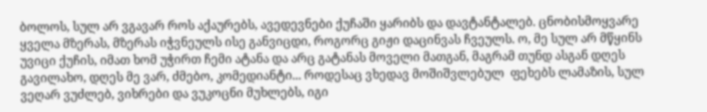ბოლოს, სულ არ ვგავარ როს აქაურებს, ავედევნები ქუჩაში ყარიბს და დავტანტალებ. ცნობისმოყვარე ყველა მზერას, მზერას იჭვნეულს ისე განვიცდი, როგორც გიჟი დაცინვას ჩვეულს. ო, მე სულ არ მწყინს უვიცი ქუჩის, იმათ ხომ უჭირთ ჩემი ატანა და არც გატანას მოველი მათგან, მაგრამ თუნდ ასგან დღეს გავილახო, დღეს მე ვარ, ძმებო, კომედიანტი... როდესაც ვხედავ მოშიშვლებულ  ფეხებს ლამაზის, სულ ვეღარ ვუძლებ, ვიხრები და ვუკოცნი მუხლებს, იგი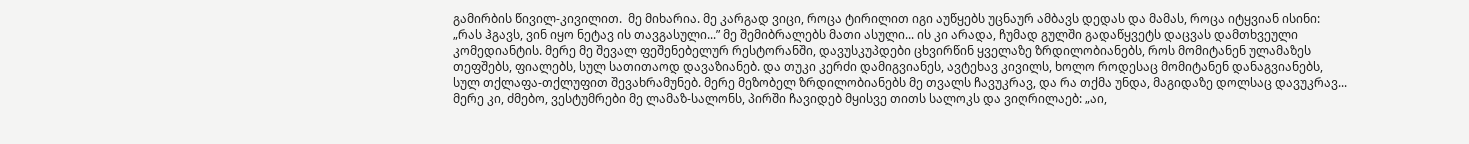გამირბის წივილ-კივილით.  მე მიხარია. მე კარგად ვიცი, როცა ტირილით იგი აუწყებს უცნაურ ამბავს დედას და მამას, როცა იტყვიან ისინი: „რას ჰგავს, ვინ იყო ნეტავ ის თავგასული...” მე შემიბრალებს მათი ასული... ის კი არადა, ჩუმად გულში გადაწყვეტს დაცვას დამთხვეული კომედიანტის. მერე მე შევალ ფეშენებელურ რესტორანში, დავუსკუპდები ცხვირწინ ყველაზე ზრდილობიანებს, როს მომიტანენ ულამაზეს თეფშებს, ფიალებს, სულ სათითაოდ დავაზიანებ. და თუკი კერძი დამიგვიანეს, ავტეხავ კივილს, ხოლო როდესაც მომიტანენ დანაგვიანებს, სულ თქლაფა-თქლუფით შევახრამუნებ. მერე მეზობელ ზრდილობიანებს მე თვალს ჩავუკრავ, და რა თქმა უნდა, მაგიდაზე დოლსაც დავუკრავ... მერე კი, ძმებო, ვესტუმრები მე ლამაზ-სალონს, პირში ჩავიდებ მყისვე თითს სალოკს და ვიღრილაებ: „აი,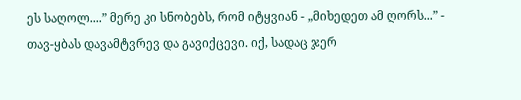ეს საღოლ....” მერე კი სნობებს, რომ იტყვიან - „მიხედეთ ამ ღორს...” - თავ-ყბას დავამტვრევ და გავიქცევი. იქ, სადაც ჯერ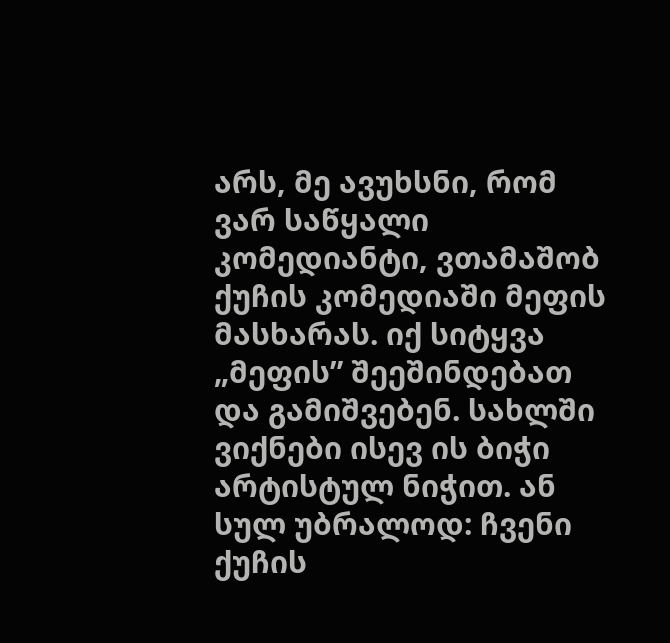არს, მე ავუხსნი, რომ ვარ საწყალი კომედიანტი, ვთამაშობ ქუჩის კომედიაში მეფის მასხარას. იქ სიტყვა „მეფის” შეეშინდებათ და გამიშვებენ. სახლში ვიქნები ისევ ის ბიჭი არტისტულ ნიჭით. ან სულ უბრალოდ: ჩვენი ქუჩის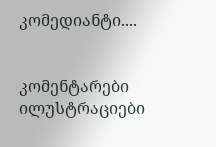კომედიანტი....


კომენტარები ილუსტრაციები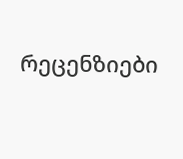რეცენზიები